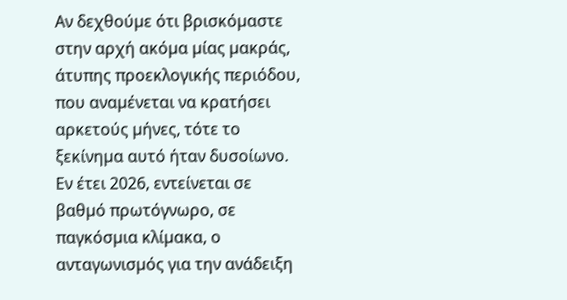Αν δεχθούµε ότι βρισκόµαστε στην αρχή ακόµα µίας µακράς, άτυπης προεκλογικής περιόδου, που αναµένεται να κρατήσει αρκετούς µήνες, τότε το ξεκίνηµα αυτό ήταν δυσοίωνο. Εν έτει 2026, εντείνεται σε βαθµό πρωτόγνωρο, σε παγκόσµια κλίµακα, ο ανταγωνισµός για την ανάδειξη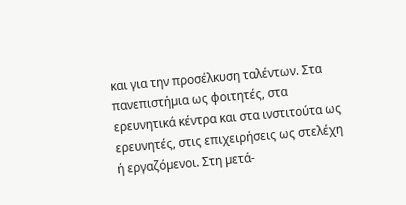και για την προσέλκυση ταλέντων. Στα πανεπιστήµια ως φοιτητές, στα ερευνητικά κέντρα και στα ινστιτούτα ως ερευνητές, στις επιχειρήσεις ως στελέχη ή εργαζόµενοι. Στη µετά-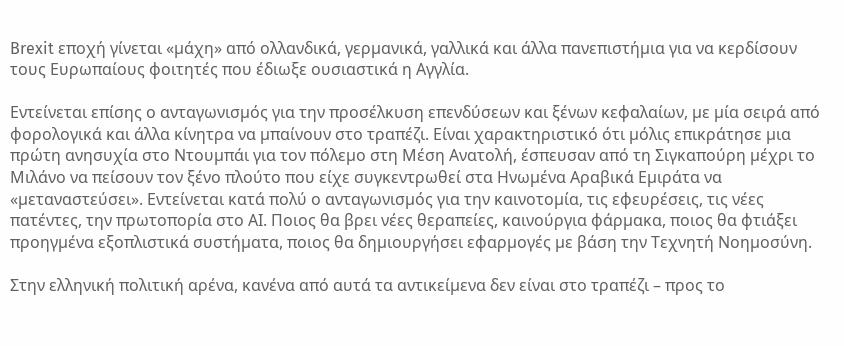Brexit εποχή γίνεται «µάχη» από ολλανδικά, γερµανικά, γαλλικά και άλλα πανεπιστήµια για να κερδίσουν τους Ευρωπαίους φοιτητές που έδιωξε ουσιαστικά η Αγγλία.

Εντείνεται επίσης ο ανταγωνισµός για την προσέλκυση επενδύσεων και ξένων κεφαλαίων, µε µία σειρά από φορολογικά και άλλα κίνητρα να µπαίνουν στο τραπέζι. Είναι χαρακτηριστικό ότι µόλις επικράτησε µια πρώτη ανησυχία στο Ντουµπάι για τον πόλεµο στη Μέση Ανατολή, έσπευσαν από τη Σιγκαπούρη µέχρι το Μιλάνο να πείσουν τον ξένο πλούτο που είχε συγκεντρωθεί στα Ηνωµένα Αραβικά Εµιράτα να «µεταναστεύσει». Εντείνεται κατά πολύ ο ανταγωνισµός για την καινοτοµία, τις εφευρέσεις, τις νέες πατέντες, την πρωτοπορία στο ΑΙ. Ποιος θα βρει νέες θεραπείες, καινούργια φάρµακα, ποιος θα φτιάξει προηγµένα εξοπλιστικά συστήµατα, ποιος θα δηµιουργήσει εφαρµογές µε βάση την Τεχνητή Νοηµοσύνη.

Στην ελληνική πολιτική αρένα, κανένα από αυτά τα αντικείµενα δεν είναι στο τραπέζι – προς το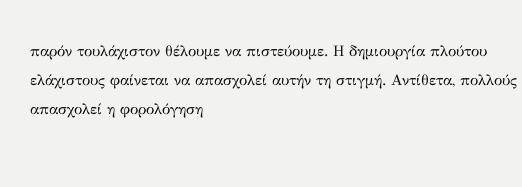παρόν τουλάχιστον θέλουµε να πιστεύουµε. Η δηµιουργία πλούτου ελάχιστους φαίνεται να απασχολεί αυτήν τη στιγµή. Αντίθετα, πολλούς απασχολεί η φορολόγηση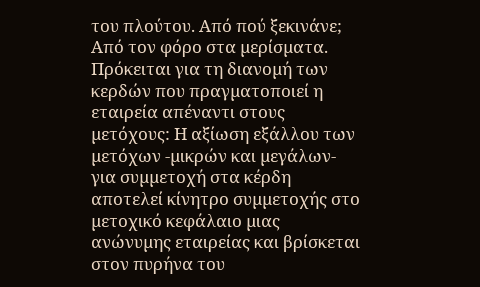του πλούτου. Από πού ξεκινάνε; Από τον φόρο στα µερίσµατα. Πρόκειται για τη διανοµή των κερδών που πραγµατοποιεί η εταιρεία απέναντι στους µετόχους: Η αξίωση εξάλλου των µετόχων -µικρών και µεγάλων- για συµµετοχή στα κέρδη αποτελεί κίνητρο συµµετοχής στο µετοχικό κεφάλαιο µιας ανώνυµης εταιρείας και βρίσκεται στον πυρήνα του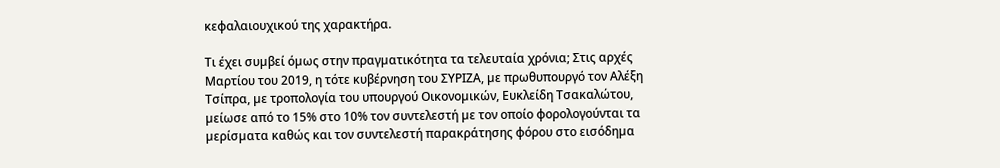κεφαλαιουχικού της χαρακτήρα.

Τι έχει συµβεί όµως στην πραγµατικότητα τα τελευταία χρόνια; Στις αρχές Μαρτίου του 2019, η τότε κυβέρνηση του ΣΥΡΙΖΑ, µε πρωθυπουργό τον Αλέξη Τσίπρα, µε τροπολογία του υπουργού Οικονοµικών, Ευκλείδη Τσακαλώτου, µείωσε από το 15% στο 10% τον συντελεστή µε τον οποίο φορολογούνται τα µερίσµατα καθώς και τον συντελεστή παρακράτησης φόρου στο εισόδηµα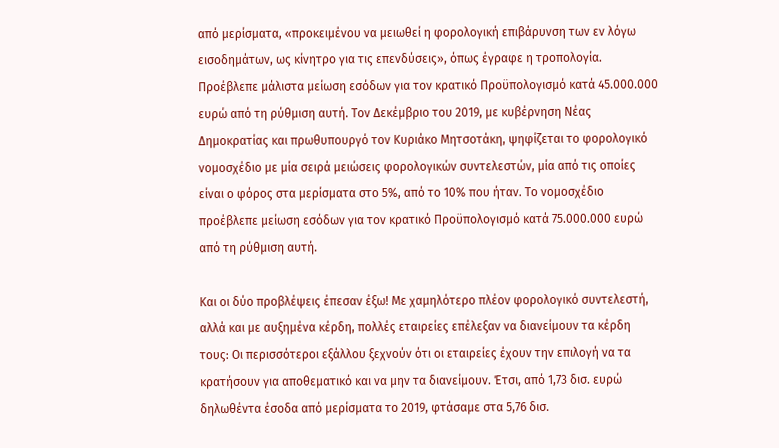από µερίσµατα, «προκειµένου να µειωθεί η φορολογική επιβάρυνση των εν λόγω εισοδηµάτων, ως κίνητρο για τις επενδύσεις», όπως έγραφε η τροπολογία. Προέβλεπε µάλιστα µείωση εσόδων για τον κρατικό Προϋπολογισµό κατά 45.000.000 ευρώ από τη ρύθµιση αυτή. Τον ∆εκέµβριο του 2019, µε κυβέρνηση Νέας ∆ηµοκρατίας και πρωθυπουργό τον Κυριάκο Μητσοτάκη, ψηφίζεται το φορολογικό νοµοσχέδιο µε µία σειρά µειώσεις φορολογικών συντελεστών, µία από τις οποίες είναι ο φόρος στα µερίσµατα στο 5%, από το 10% που ήταν. Το νοµοσχέδιο προέβλεπε µείωση εσόδων για τον κρατικό Προϋπολογισµό κατά 75.000.000 ευρώ από τη ρύθµιση αυτή.

Και οι δύο προβλέψεις έπεσαν έξω! Με χαµηλότερο πλέον φορολογικό συντελεστή, αλλά και µε αυξηµένα κέρδη, πολλές εταιρείες επέλεξαν να διανείµουν τα κέρδη τους: Οι περισσότεροι εξάλλου ξεχνούν ότι οι εταιρείες έχουν την επιλογή να τα κρατήσουν για αποθεµατικό και να µην τα διανείµουν. Έτσι, από 1,73 δισ. ευρώ δηλωθέντα έσοδα από µερίσµατα το 2019, φτάσαµε στα 5,76 δισ.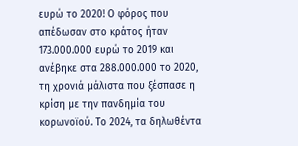ευρώ το 2020! Ο φόρος που απέδωσαν στο κράτος ήταν 173.000.000 ευρώ το 2019 και ανέβηκε στα 288.000.000 το 2020, τη χρονιά µάλιστα που ξέσπασε η κρίση µε την πανδηµία του κορωνοϊού. Το 2024, τα δηλωθέντα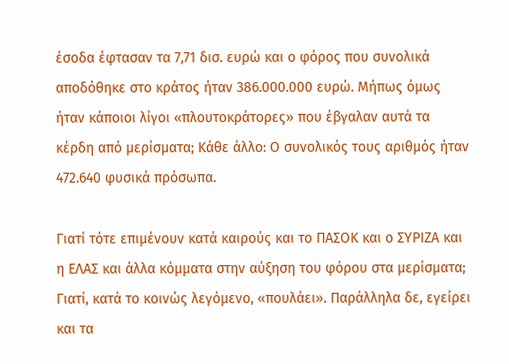έσοδα έφτασαν τα 7,71 δισ. ευρώ και ο φόρος που συνολικά αποδόθηκε στο κράτος ήταν 386.000.000 ευρώ. Μήπως όµως ήταν κάποιοι λίγοι «πλουτοκράτορες» που έβγαλαν αυτά τα κέρδη από µερίσµατα; Κάθε άλλο: Ο συνολικός τους αριθµός ήταν 472.640 φυσικά πρόσωπα.

Γιατί τότε επιµένουν κατά καιρούς και το ΠΑΣΟΚ και ο ΣΥΡΙΖΑ και η ΕΛΑΣ και άλλα κόµµατα στην αύξηση του φόρου στα µερίσµατα; Γιατί, κατά το κοινώς λεγόµενο, «πουλάει». Παράλληλα δε, εγείρει και τα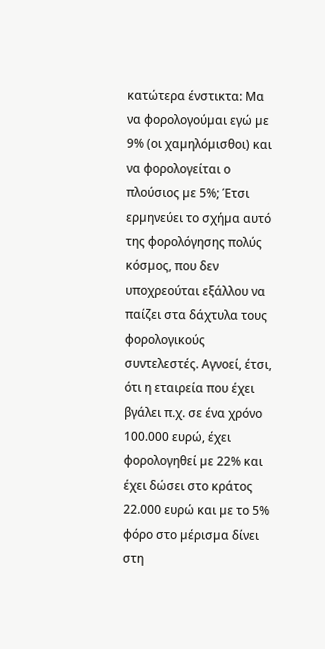κατώτερα ένστικτα: Μα να φορολογούµαι εγώ µε 9% (οι χαµηλόµισθοι) και να φορολογείται ο πλούσιος µε 5%; Έτσι ερµηνεύει το σχήµα αυτό της φορολόγησης πολύς κόσµος, που δεν υποχρεούται εξάλλου να παίζει στα δάχτυλα τους φορολογικούς συντελεστές. Αγνοεί, έτσι, ότι η εταιρεία που έχει βγάλει π.χ. σε ένα χρόνο 100.000 ευρώ, έχει φορολογηθεί µε 22% και έχει δώσει στο κράτος 22.000 ευρώ και µε το 5% φόρο στο µέρισµα δίνει στη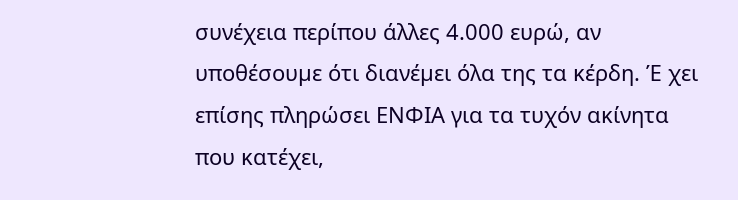συνέχεια περίπου άλλες 4.000 ευρώ, αν υποθέσουµε ότι διανέµει όλα της τα κέρδη. Έ χει επίσης πληρώσει ΕΝΦΙΑ για τα τυχόν ακίνητα που κατέχει,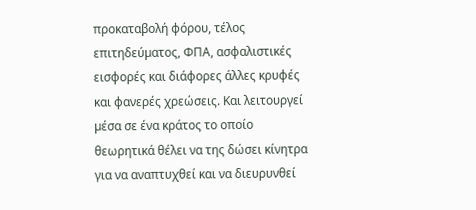προκαταβολή φόρου, τέλος επιτηδεύµατος, ΦΠΑ, ασφαλιστικές εισφορές και διάφορες άλλες κρυφές και φανερές χρεώσεις. Και λειτουργεί µέσα σε ένα κράτος το οποίο θεωρητικά θέλει να της δώσει κίνητρα για να αναπτυχθεί και να διευρυνθεί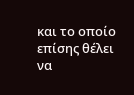και το οποίο επίσης θέλει να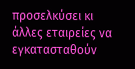προσελκύσει κι άλλες εταιρείες να εγκατασταθούν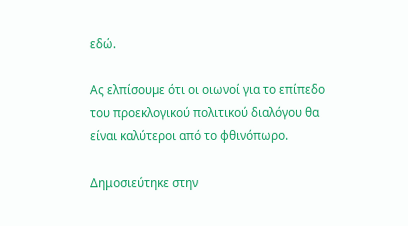εδώ.

Ας ελπίσουµε ότι οι οιωνοί για το επίπεδο του προεκλογικού πολιτικού διαλόγου θα είναι καλύτεροι από το φθινόπωρο.

Δημοσιεύτηκε στην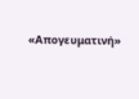«Απογευματινή»